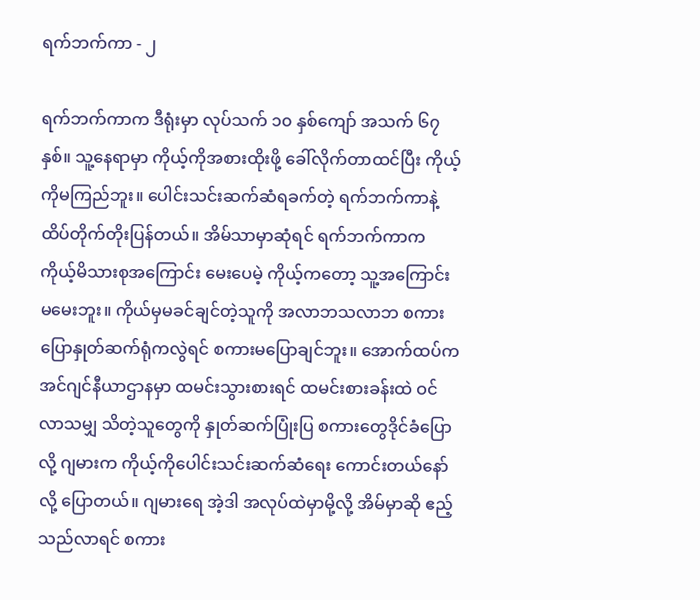ရက်ဘက်ကာ - ၂

ရက်ဘက်ကာက ဒီရုံးမှာ လုပ်သက် ၁၀ နှစ်ကျော် အသက် ၆၇ နှစ်။ သူ့နေရာမှာ ကိုယ့်ကိုအစားထိုးဖို့ ခေါ်လိုက်တာထင်ပြီး ကိုယ့်ကိုမကြည်ဘူး။ ပေါင်းသင်းဆက်ဆံရခက်တဲ့ ရက်ဘက်ကာနဲ့ ထိပ်တိုက်တိုးပြန်တယ်။ အိမ်သာမှာဆုံရင် ရက်ဘက်ကာက ကိုယ့်မိသားစုအကြောင်း မေးပေမဲ့ ကိုယ့်ကတော့ သူ့အကြောင်း မမေးဘူး။ ကိုယ်မှမခင်ချင်တဲ့သူကို အလာဘသလာဘ စကားပြောနှုတ်ဆက်ရုံကလွဲရင် စကားမပြောချင်ဘူး။ အောက်ထပ်က အင်ဂျင်နီယာဌာနမှာ ထမင်းသွားစားရင် ထမင်းစားခန်းထဲ ဝင်လာသမျှ သိတဲ့သူတွေကို နှုတ်ဆက်ပြုံးပြ စကားတွေဒိုင်ခံပြောလို့ ဂျမားက ကိုယ့်ကိုပေါင်းသင်းဆက်ဆံရေး ကောင်းတယ်နော်လို့ ပြောတယ်။ ဂျမားရေ အဲ့ဒါ အလုပ်ထဲမှာမို့လို့ အိမ်မှာဆို ဧည့်သည်လာရင် စကား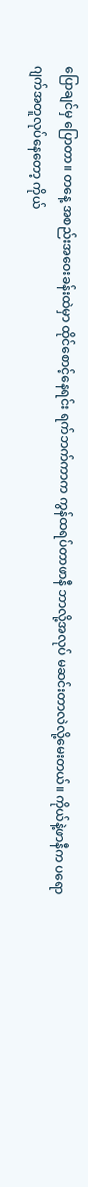ပြောချင်မှ ပြောတာ။ တနေ့ အစည်းအဝေးခန်းထဲမှာ ထိုင်စောင့်နေရင်း ရက်ဘက်ကာက ကွန်ထရပ်တာဖာနီ ဘာလို့အလုပ် မဆင်းတာလဲလို့မေးတယ်။ ကိုယ်နဲ့ဖာနီက ပရောဂျက်အတူလုပ်နေတော့ ကိုယ်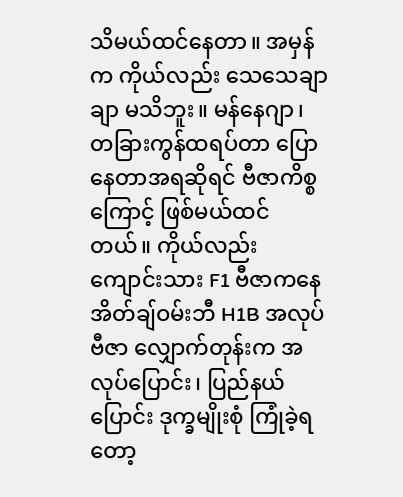သိမယ်ထင်နေတာ။ အမှန်က ကိုယ်လည်း သေသေချာချာ မသိဘူး။ မန်နေဂျာ၊ တခြားကွန်ထရပ်တာ ပြောနေတာအရဆိုရင် ဗီဇာကိစ္စကြောင့် ဖြစ်မယ်ထင်တယ်။ ကိုယ်လည်း ကျောင်းသား F1 ဗီဇာကနေ အိတ်ချ်ဝမ်းဘီ H1B အလုပ်ဗီဇာ လျှောက်တုန်းက အလုပ်ပြောင်း၊ ပြည်နယ်ပြောင်း ဒုက္ခမျိုးစုံ ကြုံခဲ့ရတော့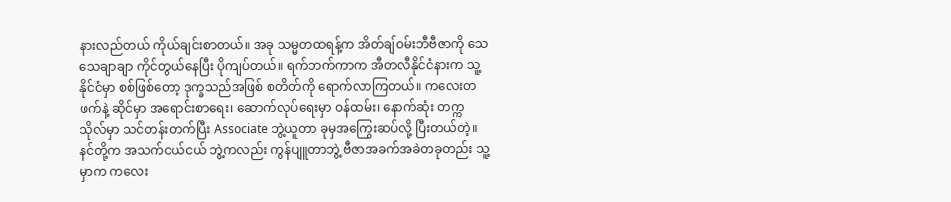နားလည်တယ် ကိုယ်ချင်းစာတယ်။ အခု သမ္မတထရန့်က အိတ်ချ်ဝမ်းဘီဗီဇာကို သေသေချာချာ ကိုင်တွယ်နေပြီး ပိုကျပ်တယ်။ ရက်ဘက်ကာက အီတလီနိုင်ငံနားက သူ့နိုင်ငံမှာ စစ်ဖြစ်တော့ ဒုက္ခသည်အဖြစ် စတိတ်ကို ရောက်လာကြတယ်။ ကလေးတဖက်နဲ့ ဆိုင်မှာ အရောင်းစာရေး၊ ဆောက်လုပ်ရေးမှာ ဝန်ထမ်း၊ နောက်ဆုံး တက္ကသိုလ်မှာ သင်တန်းတက်ပြီး Associate ဘွဲ့ယူတာ ခုမှအကြွေးဆပ်လို့ ပြီးတယ်တဲ့။ နင်တို့က အသက်ငယ်ငယ် ဘွဲ့ကလည်း ကွန်ပျူတာဘွဲ့ ဗီဇာအခက်အခဲတခုတည်း သူ့မှာက ကလေး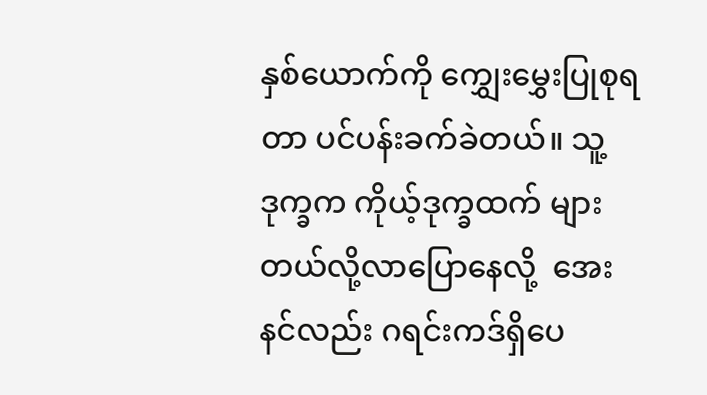နှစ်ယောက်ကို ကျွှေးမွှေးပြုစုရတာ ပင်ပန်းခက်ခဲတယ်။ သူ့ဒုက္ခက ကိုယ့်ဒုက္ခထက် များတယ်လို့လာ‌ပြောနေလို့  အေး နင်လည်း ဂရင်းကဒ်ရှိပေ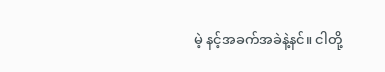မဲ့ နင့်အခက်အခဲနဲ့နင်။ ငါတို့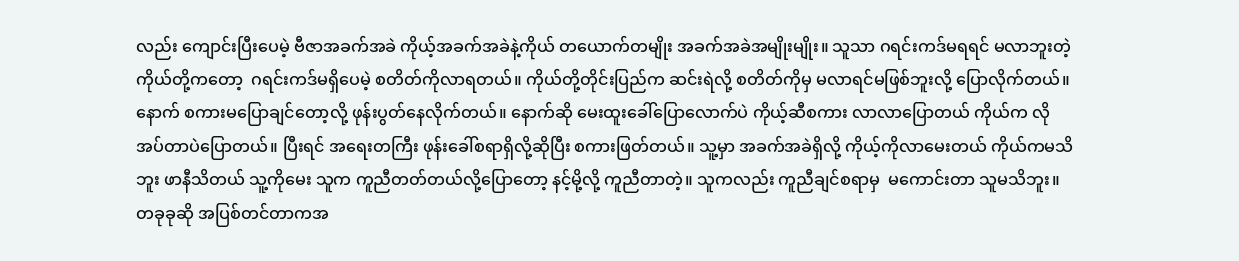လည်း ကျောင်းပြီးပေမဲ့ ဗီဇာအခက်အခဲ ကိုယ့်အခက်အခဲနဲ့ကိုယ် တယောက်တမျိုး အခက်အခဲအမျိုးမျိုး။ သူသာ ဂရင်းကဒ်မရရင် မလာဘူးတဲ့ ကိုယ်တို့ကတော့  ဂရင်းကဒ်မရှိပေမဲ့ စတိတ်ကိုလာရတယ်။ ကိုယ်တို့တိုင်းပြည်က ဆင်းရဲလို့ စတိတ်ကိုမှ မလာရင်မဖြစ်ဘူးလို့ ပြောလိုက်တယ်။ နောက် စကားမပြောချင်တော့လို့ ဖုန်းပွတ်နေလိုက်တယ်။ နောက်ဆို မေးထူးခေါ်ပြောလောက်ပဲ ကိုယ့်ဆီစကား လာလာပြောတယ် ကိုယ်က လိုအပ်တာပဲပြောတယ်။ ပြီးရင် အရေးတကြီး ဖုန်းခေါ်စရာရှိလို့ဆိုပြီး စကားဖြတ်တယ်။ သူ့မှာ အခက်အခဲရှိလို့ ကိုယ့်ကိုလာမေးတယ် ကိုယ်ကမသိဘူး ဖာနီသိတယ် သူ့ကိုမေး သူက ကူညီတတ်တယ်လို့ပြောတော့ နင့်မို့လို့ ကူညီတာတဲ့။ သူကလည်း ကူညီချင်စရာမှ  မကောင်းတာ သူမသိဘူး။ တခုခုဆို အပြစ်တင်တာကအ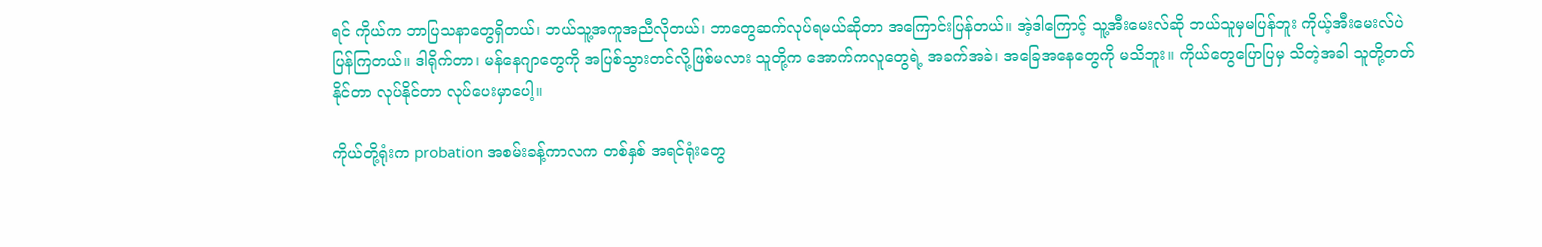ရင် ကိုယ်က ဘာပြသနာတွေရှိတယ်၊ ဘယ်သူ့အကူအညီလိုတယ်၊ ဘာတွေဆက်လုပ်ရမယ်ဆိုတာ အကြောင်းပြန်တယ်။ အဲ့ဒါကြောင့် သူ့အီးမေးလ်ဆို ဘယ်သူမှမပြန်ဘူး ကိုယ့်အီးမေးလ်ပဲ ပြန်ကြတယ်။ ဒါရိုက်တာ၊ မန်နေဂျာတွေကို အပြစ်သွားတင်လို့ဖြစ်မလား သူတို့က အောက်ကလူတွေရဲ့ အခက်အခဲ၊ အခြေအနေတွေကို မသိဘူး။ ကိုယ်တွေပြောပြမှ သိတဲ့အခါ သူတို့တတ်နိုင်တာ လုပ်နိုင်တာ လုပ်ပေးမှာပေါ့။

ကိုယ်တို့ရုံးက probation အစမ်းခန့်ကာလက တစ်နှစ် အရင်ရုံးတွေ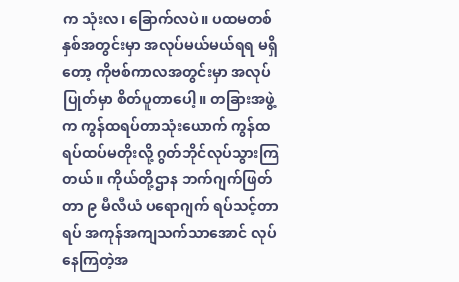က သုံးလ၊ ခြောက်လပဲ။ ပထမတစ်နှစ်အတွင်းမှာ အလုပ်မယ်မယ်ရရ မရှိတော့ ကိုဗစ်ကာလအတွင်းမှာ အလုပ်ပြုတ်မှာ စိတ်ပူတာပေါ့။ တခြားအဖွဲ့က ကွန်ထရပ်တာသုံးယောက် ကွန်ထရပ်ထပ်မတိုးလို့ ဂွတ်ဘိုင်လုပ်သွားကြတယ်။ ကိုယ်တို့ဌာန ဘက်ဂျက်ဖြတ်တာ ၉ မီလီယံ ပရောဂျက် ရပ်သင့်တာရပ် အကုန်အကျသက်သာအောင် လုပ်နေကြတဲ့အ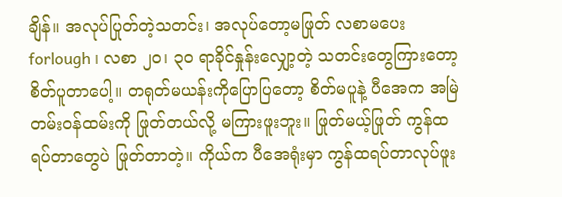ချိန်။ အလုပ်ပြုတ်တဲ့သတင်း၊ အလုပ်တော့မဖြုတ် လစာမပေး forlough ၊ လစာ ၂၀၊ ၃၀ ရာခိုင်နှုန်းလျှော့တဲ့ သတင်းတွေကြားတော့ စိတ်ပူတာပေါ့။ တရုတ်မယန်းကိုပြောပြတော့ စိတ်မပူနဲ့ ပီအေက အမြဲတမ်းဝန်ထမ်းကို ဖြုတ်တယ်လို့ မကြားဖူးဘူး။ ဖြုတ်မယ့်ဖြုတ် ကွန်ထရပ်တာတွေပဲ ဖြုတ်တာတဲ့။ ကိုယ်က ပီအေရုံးမှာ ကွန်ထရပ်တာလုပ်ဖူး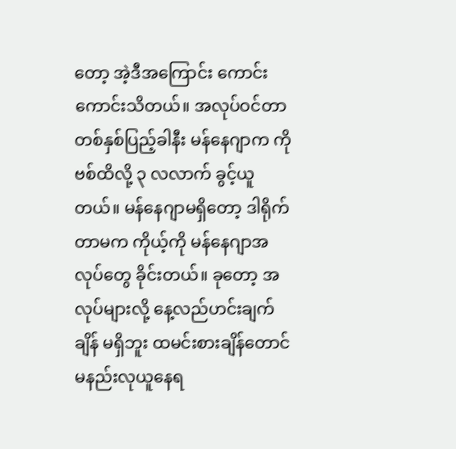တော့ အဲ့ဒီအကြောင်း ကောင်းကောင်းသိတယ်။ အလုပ်ဝင်တာ တစ်နှစ်ပြည့်ခါနီး မန်နေဂျာက ကိုဗစ်ထိလို့ ၃ လလာက် ခွင့်ယူတယ်။ မန်နေဂျာမရှိတော့ ဒါရိုက်တာမက ကိုယ့်ကို မန်နေဂျာအလုပ်တွေ ခိုင်းတယ်။ ခုတော့ အလုပ်များလို့ နေ့လည်ဟင်းချက်ချိန် မရှိဘူး ထမင်းစားချိန်‌တောင် မနည်းလုယူနေရ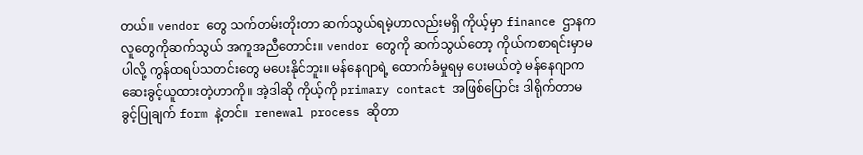တယ်။ vendor တွေ သက်တမ်းတိုးတာ ဆက်သွယ်ရမဲ့ဟာလည်းမရှိ ကိုယ့်မှာ finance ဌာနကလူတွေကိုဆက်သွယ် အကူအညီတောင်း။ vendor တွေကို ဆက်သွယ်တော့ ကိုယ်ကစာရင်းမှာမပါလို့ ကွန်ထရပ်သတင်းတွေ မပေးနိုင်ဘူး။ မန်နေဂျာရဲ့ ထောက်ခံမှုရမှ ပေးမယ်တဲ့ မန်နေဂျာက ဆေးခွင့်ယူထားတဲ့ဟာကို။ အဲ့ဒါဆို ကိုယ့်ကို primary contact အဖြစ်ပြောင်း ဒါရိုက်တာမ ခွင့်ပြုချက် form နဲ့တင်။  renewal process ဆိုတာ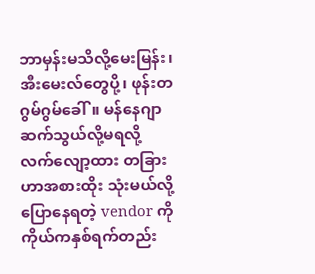ဘာမှန်းမသိလို့မေးမြန်း၊ အီးမေးလ်တွေပို့၊ ဖုန်းတဂွမ်ဂွမ်ခေါ်။ မန်နေဂျာ ဆက်သွယ်လို့မရလို့ လက်‌လျော့ထား တခြားဟာအစားထိုး သုံးမယ်လို့ပြော‌နေရတဲ့ vendor ကို ကိုယ်ကနှစ်ရက်တည်း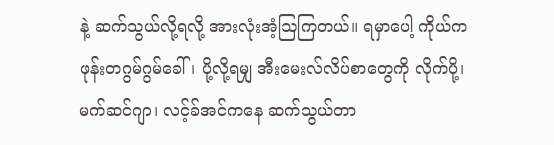နဲ့ ဆက်သွယ်လို့ရလို့ အားလုံးအံ့ဩကြတယ်။ ရမှာပေါ့ ကိုယ်က ဖုန်းတဂွမ်ဂွမ်ခေါ်၊ ပို့လို့ရမျှ အီးမေးလ်လိပ်စာတွေကို လိုက်ပို့၊ မက်ဆင်ဂျာ၊ လင့်ခ်အင်ကနေ ဆက်သွယ်တာ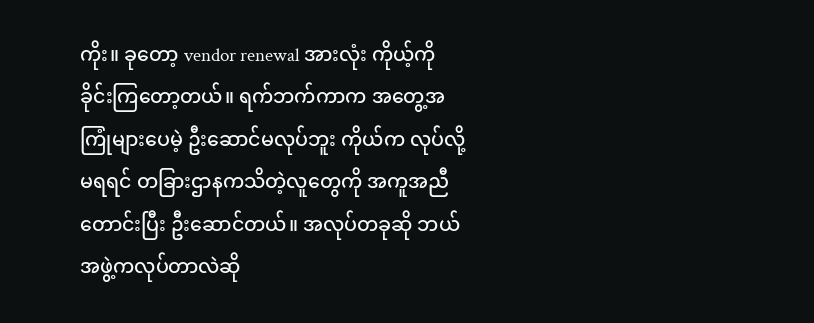ကိုး။ ခုတော့ vendor renewal အားလုံး ကိုယ့်ကိုခိုင်းကြတော့တယ်။ ရက်ဘက်ကာက အတွေ့အကြုံများပေမဲ့ ဦးဆောင်မလုပ်ဘူး ကိုယ်က လုပ်လို့မရရင် တခြားဌာနကသိတဲ့လူတွေကို အကူအညီတောင်းပြီး ဦးဆောင်တယ်။ အလုပ်တခုဆို ဘယ်အဖွဲ့ကလုပ်တာလဲဆို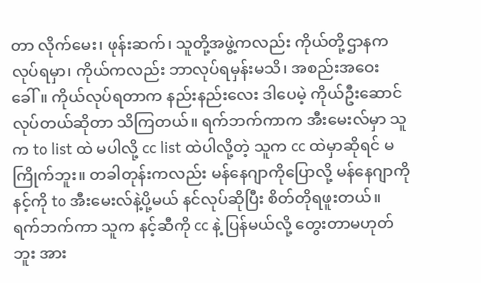တာ လိုက်မေး၊ ဖုန်းဆက်၊ သူတို့အဖွဲ့ကလည်း ကိုယ်တို့ဌာနက လုပ်ရမှာ၊ ကိုယ်ကလည်း ဘာလုပ်ရမှန်းမသိ၊ အစည်းအဝေးခေါ်။ ကိုယ်လုပ်ရတာက နည်းနည်းလေး ဒါပေမဲ့ ကိုယ်ဦးဆောင်လုပ်တယ်ဆိုတာ သိကြတယ်။ ရက်ဘက်ကာက အီးမေးလ်မှာ သူက to list ထဲ မပါလို့ cc list ထဲပါလို့တဲ့ သူက cc ထဲမှာဆိုရင် မကြိုက်ဘူး။ တခါတုန်းကလည်း မန်နေဂျာကိုပြောလို့ မန်နေဂျာကို နင့်ကို to အီးမေးလ်နဲ့ပို့မယ် နင်လုပ်ဆိုပြီး စိတ်တိုရဖူးတယ်။ ရက်ဘက်ကာ သူက နင့်ဆီကို cc နဲ့ ပြန်မယ်လို့ တွေးတာမဟုတ်ဘူး အား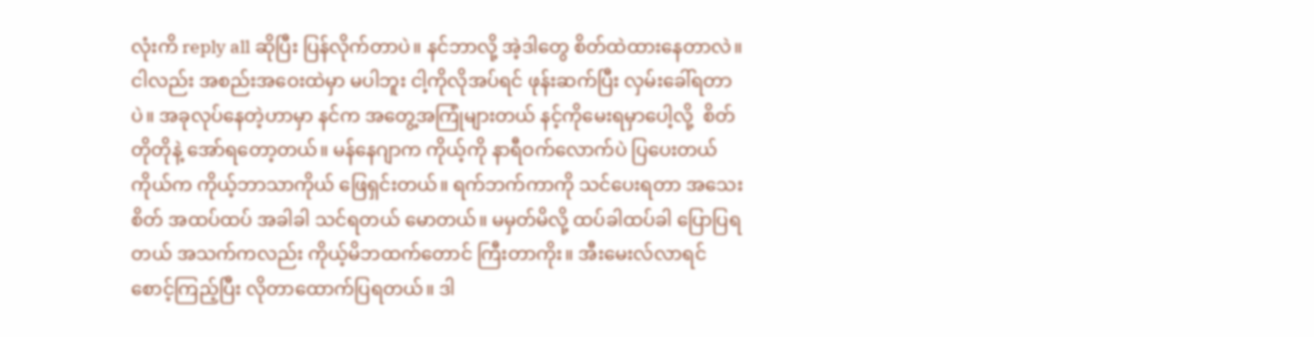လုံးကိ reply all ဆိုပြီး ပြန်လိုက်တာပဲ။ နင်ဘာလို့ အဲ့ဒါတွေ စိတ်ထဲထားနေတာလဲ။ ငါလည်း အစည်းအဝေးထဲမှာ မပါဘူး ငါ့ကိုလိုအပ်ရင် ဖုန်းဆက်ပြီး လှမ်းခေါ်ရတာပဲ။ အခုလုပ်နေတဲ့ဟာမှာ နင်က အတွေ့အကြုံများတယ် နင့်ကိုမေးရမှာပေါ့လို့  စိတ်တိုတိုနဲ့ အော်ရတော့တယ်။ မန်နေဂျာက ကိုယ့်ကို နာရီဝက်လောက်ပဲ ပြပေးတယ် ကိုယ်က ကိုယ့်ဘာသာကိုယ် ဖြေရှင်းတယ်။ ရက်ဘက်ကာကို သင်ပေးရတာ အသေးစိတ် အထပ်ထပ် အခါခါ သင်ရတယ် မောတယ်။ မမှတ်မိလို့ ထပ်ခါထပ်ခါ ပြောပြရတယ် အသက်ကလည်း ကိုယ့်မိဘထက်‌တောင် ကြီးတာကိုး။ အီးမေးလ်လာရင် စောင့်ကြည့်ပြီး လိုတာထောက်ပြရတယ်။ ဒါ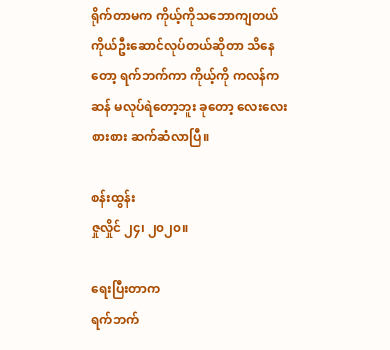ရိုက်တာမက ကိုယ့်ကိုသဘောကျတယ် ကိုယ်ဦးဆောင်လုပ်တယ်ဆိုတာ သိနေတော့ ရက်ဘက်ကာ ကိုယ့်ကို ကလန်ကဆန် မလုပ်ရဲတော့ဘူး ခုတော့ လေးလေးစားစား ဆက်ဆံလာပြီ။

စန်းထွန်း
ဇှုလှိုင် ၂၄၊ ၂၀၂၀။

ရေးပြီးတာက
ရက်ဘက်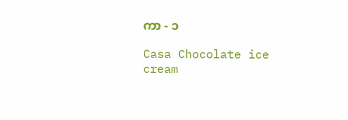ကာ - ၁

Casa Chocolate ice cream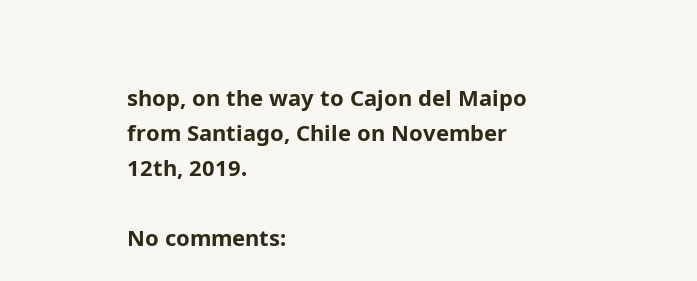shop, on the way to Cajon del Maipo from Santiago, Chile on November 12th, 2019.

No comments: